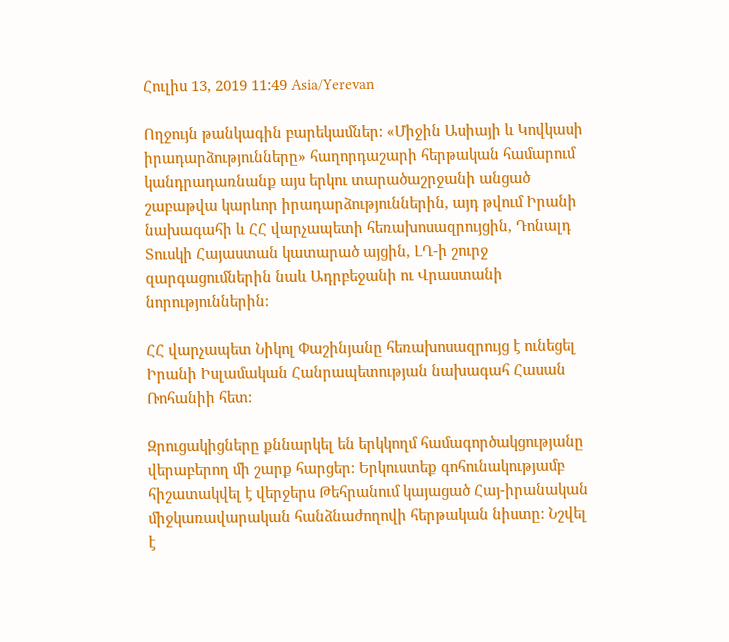Հուլիս 13, 2019 11:49 Asia/Yerevan

Ողջույն թանկագին բարեկամներ: «Միջին Ասիայի և Կովկասի իրադարձությունները» հաղորդաշարի հերթական համարում կանդրադառնանք այս երկու տարածաշրջանի անցած շաբաթվա կարևոր իրադարձություններին, այդ թվում Իրանի նախագահի և ՀՀ վարչապետի հեռախոսազրույցին, Դոնալդ Տուսկի Հայաստան կատարած այցին, ԼՂ-ի շուրջ զարգացումներին նաև Ադրբեջանի ու Վրաստանի նորություններին:

ՀՀ վարչապետ Նիկոլ Փաշինյանը հեռախոսազրույց է ունեցել Իրանի Իսլամական Հանրապետության նախագահ Հասան Ռոհանիի հետ:

Զրուցակիցները քննարկել են երկկողմ համագործակցությանը վերաբերող մի շարք հարցեր: Երկուստեք գոհունակությամբ հիշատակվել է վերջերս Թեհրանում կայացած Հայ-իրանական միջկառավարական հանձնաժողովի հերթական նիստը: Նշվել է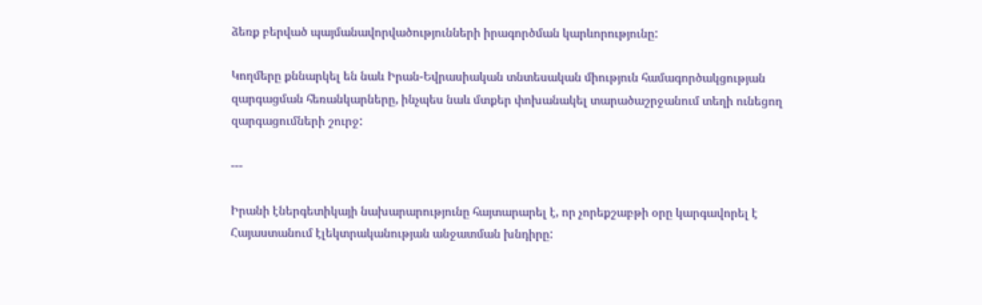ձեռք բերված պայմանավորվածությունների իրագործման կարևորությունը:

Կողմերը քննարկել են նաև Իրան-Եվրասիական տնտեսական միություն համագործակցության զարգացման հեռանկարները, ինչպես նաև մտքեր փոխանակել տարածաշրջանում տեղի ունեցող զարգացումների շուրջ:

---

Իրանի էներգետիկայի նախարարությունը հայտարարել է, որ չորեքշաբթի օրը կարգավորել է Հայաստանում էլեկտրականության անջատման խնդիրը: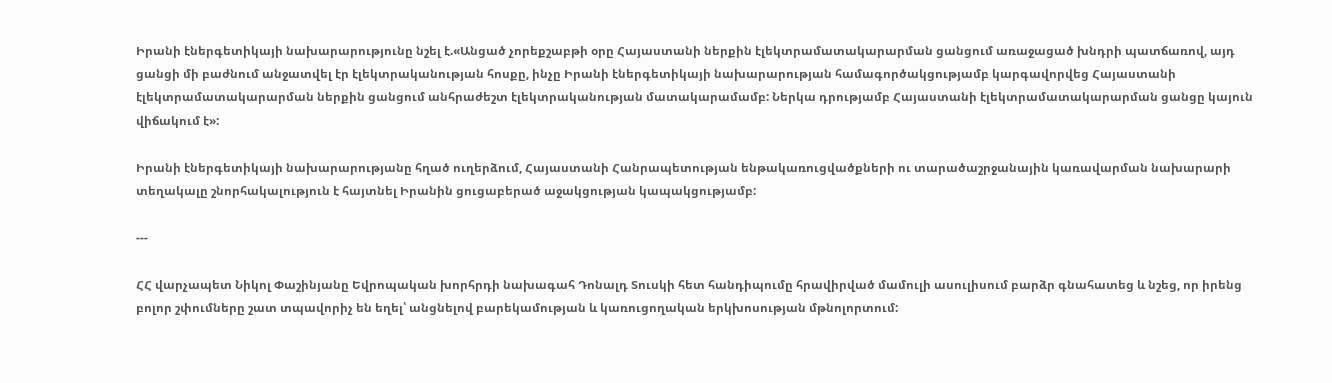Իրանի էներգետիկայի նախարարությունը նշել է.«Անցած չորեքշաբթի օրը Հայաստանի ներքին էլեկտրամատակարարման ցանցում առաջացած խնդրի պատճառով, այդ ցանցի մի բաժնում անջատվել էր էլեկտրականության հոսքը, ինչը Իրանի էներգետիկայի նախարարության համագործակցությամբ կարգավորվեց Հայաստանի էլեկտրամատակարարման ներքին ցանցում անհրաժեշտ էլեկտրականության մատակարամամբ: Ներկա դրությամբ Հայաստանի էլեկտրամատակարարման ցանցը կայուն վիճակում է»:

Իրանի էներգետիկայի նախարարությանը հղած ուղերձում, Հայաստանի Հանրապետության ենթակառուցվածքների ու տարածաշրջանային կառավարման նախարարի տեղակալը շնորհակալություն է հայտնել Իրանին ցուցաբերած աջակցության կապակցությամբ:

---

ՀՀ վարչապետ Նիկոլ Փաշինյանը Եվրոպական խորհրդի նախագահ Դոնալդ Տուսկի հետ հանդիպումը հրավիրված մամուլի ասուլիսում բարձր գնահատեց և նշեց, որ իրենց բոլոր շփումները շատ տպավորիչ են եղել՝ անցնելով բարեկամության և կառուցողական երկխոսության մթնոլորտում: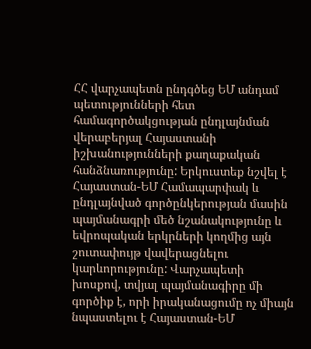ՀՀ վարչապետն ընդգծեց ԵՄ անդամ պետությունների հետ համագործակցության ընդլայնման վերաբերյալ Հայաստանի իշխանությունների քաղաքական հանձնառությունը: Երկուստեք նշվել է Հայաստան-ԵՄ Համապարփակ և ընդլայնված գործընկերության մասին պայմանագրի մեծ նշանակությունը և եվրոպական երկրների կողմից այն շուտափույթ վավերացնելու կարևորությունը: Վարչապետի խոսքով, տվյալ պայմանագիրը մի գործիք է, որի իրականացումը ոչ միայն նպաստելու է Հայաստան-ԵՄ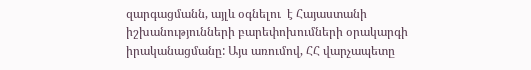զարգացմանն, այլև օգնելու  է Հայաստանի իշխանությունների բարեփոխումների օրակարգի իրականացմանը: Այս առումով, ՀՀ վարչապետը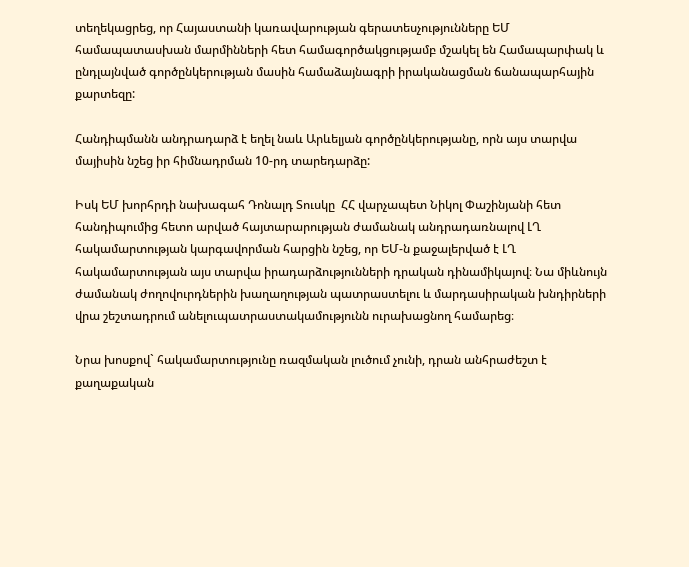տեղեկացրեց, որ Հայաստանի կառավարության գերատեսչությունները ԵՄ համապատասխան մարմինների հետ համագործակցությամբ մշակել են Համապարփակ և ընդլայնված գործընկերության մասին համաձայնագրի իրականացման ճանապարհային քարտեզը:

Հանդիպմանն անդրադարձ է եղել նաև Արևելյան գործընկերությանը, որն այս տարվա մայիսին նշեց իր հիմնադրման 10-րդ տարեդարձը:

Իսկ ԵՄ խորհրդի նախագահ Դոնալդ Տուսկը  ՀՀ վարչապետ Նիկոլ Փաշինյանի հետ հանդիպումից հետո արված հայտարարության ժամանակ անդրադառնալով ԼՂ հակամարտության կարգավորման հարցին նշեց, որ ԵՄ-ն քաջալերված է ԼՂ հակամարտության այս տարվա իրադարձությունների դրական դինամիկայով։ Նա միևնույն ժամանակ ժողովուրդներին խաղաղության պատրաստելու և մարդասիրական խնդիրների վրա շեշտադրում անելուպատրաստակամությունն ուրախացնող համարեց։

Նրա խոսքով` հակամարտությունը ռազմական լուծում չունի, դրան անհրաժեշտ է քաղաքական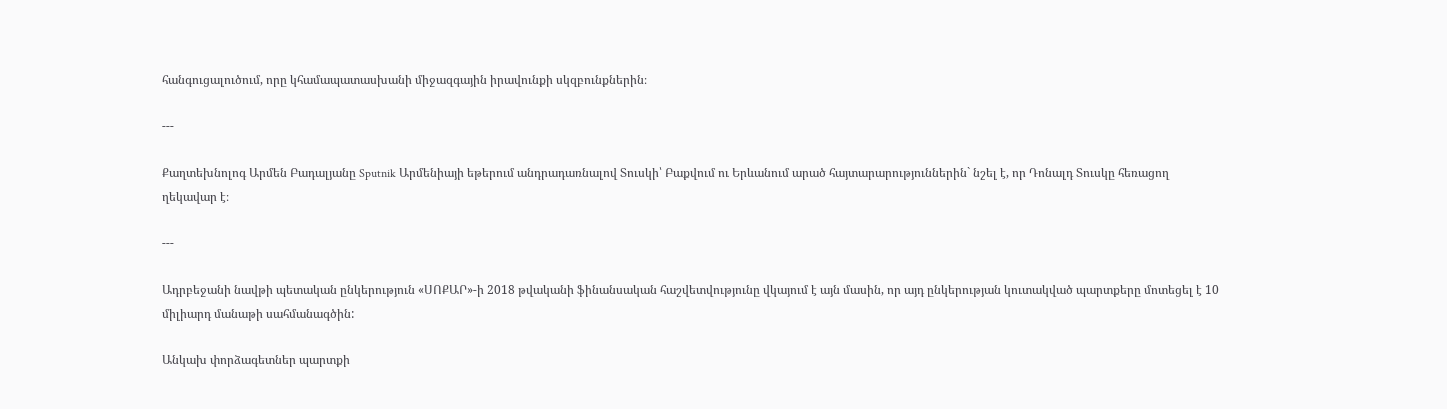հանգուցալուծում, որը կհամապատասխանի միջազգային իրավունքի սկզբունքներին։

---

Քաղտեխնոլոգ Արմեն Բադալյանը Sputnik Արմենիայի եթերում անդրադառնալով Տուսկի՝ Բաքվում ու Երևանում արած հայտարարություններին` նշել է, որ Դոնալդ Տուսկը հեռացող ղեկավար է։

---

Ադրբեջանի նավթի պետական ընկերություն «ՍՈՔԱՐ»-ի 2018 թվականի ֆինանսական հաշվետվությունը վկայում է այն մասին, որ այդ ընկերության կուտակված պարտքերը մոտեցել է 10 միլիարդ մանաթի սահմանագծին:

Անկախ փորձագետներ պարտքի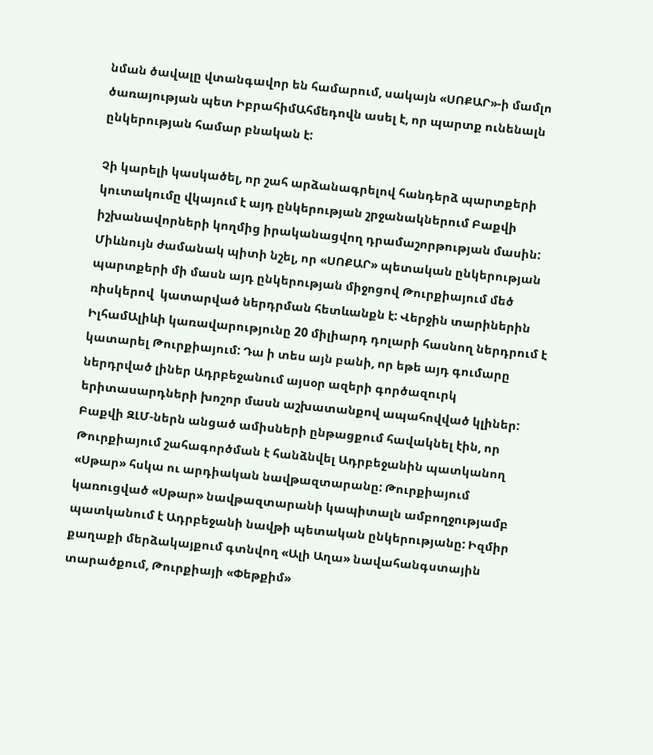նման ծավալը վտանգավոր են համարում, սակայն «ՍՈՔԱՐ»-ի մամլո ծառայության պետ ԻբրահիմԱհմեդովն ասել է, որ պարտք ունենալն ընկերության համար բնական է:

Չի կարելի կասկածել, որ շահ արձանագրելով հանդերձ պարտքերի կուտակումը վկայում է այդ ընկերության շրջանակներում Բաքվի իշխանավորների կողմից իրականացվող դրամաշորթության մասին: Միևնույն ժամանակ պիտի նշել, որ «ՍՈՔԱՐ» պետական ընկերության պարտքերի մի մասն այդ ընկերության միջոցով Թուրքիայում մեծ ռիսկերով  կատարված ներդրման հետևանքն է: Վերջին տարիներին ԻլհամԱլիևի կառավարությունը 20 միլիարդ դոլարի հասնող ներդրում է կատարել Թուրքիայում: Դա ի տես այն բանի, որ եթե այդ գումարը ներդրված լիներ Ադրբեջանում այսօր ազերի գործազուրկ երիտասարդների խոշոր մասն աշխատանքով ապահովված կլիներ: Բաքվի ԶԼՄ-ներն անցած ամիսների ընթացքում հավակնել էին, որ Թուրքիայում շահագործման է հանձնվել Ադրբեջանին պատկանող «Սթար» հսկա ու արդիական նավթազտարանը: Թուրքիայում կառուցված «Սթար» նավթազտարանի կապիտալն ամբողջությամբ պատկանում է Ադրբեջանի նավթի պետական ընկերությանը: Իզմիր քաղաքի մերձակայքում գտնվող «Ալի Աղա» նավահանգստային տարածքում, Թուրքիայի «Փեթքիմ»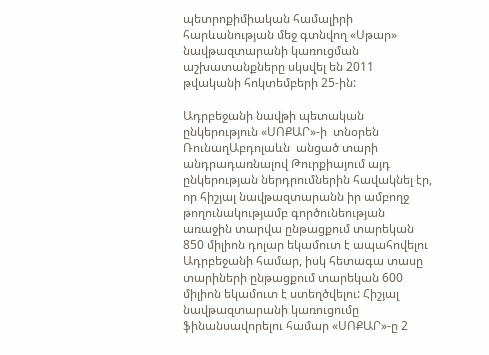պետրոքիմիական համալիրի հարևանության մեջ գտնվող «Սթար» նավթազտարանի կառուցման աշխատանքները սկսվել են 2011 թվականի հոկտեմբերի 25-ին:

Ադրբեջանի նավթի պետական ընկերություն «ՍՈՔԱՐ»-ի  տնօրեն ՌունաղԱբդոլաևն  անցած տարի անդրադառնալով Թուրքիայում այդ ընկերության ներդրումներին հավակնել էր, որ հիշյալ նավթազտարանն իր ամբողջ թողունակությամբ գործունեության առաջին տարվա ընթացքում տարեկան 850 միլիոն դոլար եկամուտ է ապահովելու Ադրբեջանի համար, իսկ հետագա տասը տարիների ընթացքում տարեկան 600 միլիոն եկամուտ է ստեղծվելու: Հիշյալ նավթազտարանի կառուցումը ֆինանսավորելու համար «ՍՈՔԱՐ»-ը 2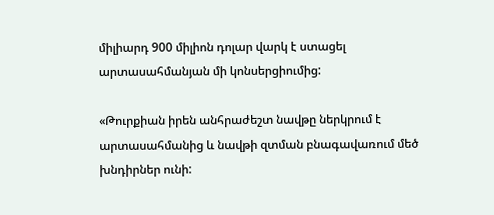միլիարդ 900 միլիոն դոլար վարկ է ստացել արտասահմանյան մի կոնսերցիումից:

«Թուրքիան իրեն անհրաժեշտ նավթը ներկրում է արտասահմանից և նավթի զտման բնագավառում մեծ խնդիրներ ունի: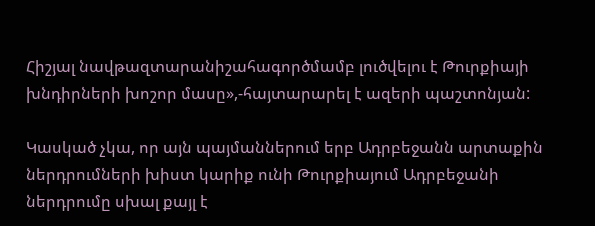Հիշյալ նավթազտարանիշահագործմամբ լուծվելու է Թուրքիայի խնդիրների խոշոր մասը»,-հայտարարել է ազերի պաշտոնյան:

Կասկած չկա, որ այն պայմաններում երբ Ադրբեջանն արտաքին ներդրումների խիստ կարիք ունի Թուրքիայում Ադրբեջանի ներդրումը սխալ քայլ է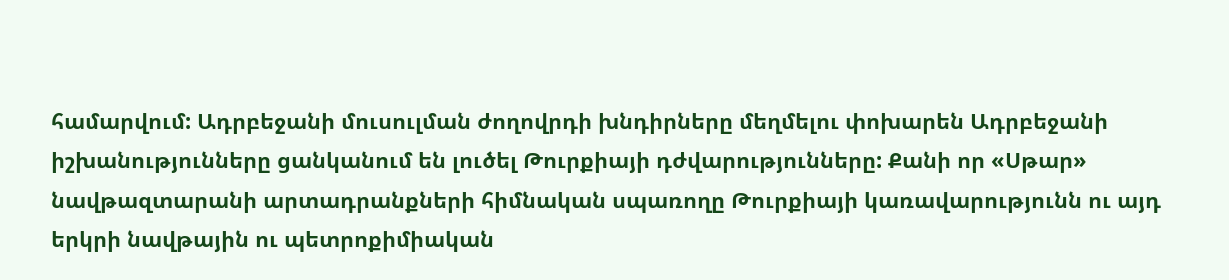համարվում: Ադրբեջանի մուսուլման ժողովրդի խնդիրները մեղմելու փոխարեն Ադրբեջանի իշխանությունները ցանկանում են լուծել Թուրքիայի դժվարությունները: Քանի որ «Սթար» նավթազտարանի արտադրանքների հիմնական սպառողը Թուրքիայի կառավարությունն ու այդ երկրի նավթային ու պետրոքիմիական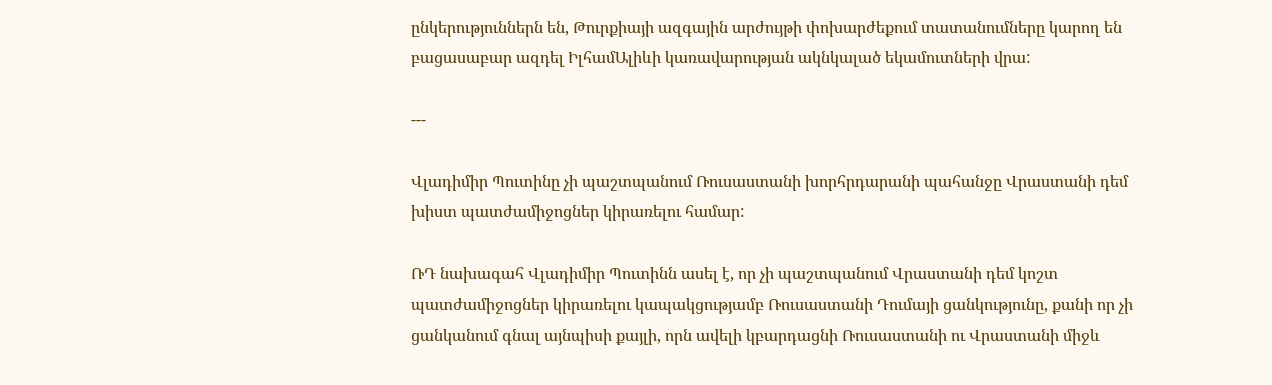ընկերություններն են, Թուրքիայի ազգային արժույթի փոխարժեքում տատանումները կարող են բացասաբար ազդել ԻլհամԱլիևի կառավարության ակնկալած եկամուտների վրա:

---

Վլադիմիր Պուտինը չի պաշտպանում Ռուսաստանի խորհրդարանի պահանջը Վրաստանի դեմ խիստ պատժամիջոցներ կիրառելու համար:

ՌԴ նախագահ Վլադիմիր Պուտինն ասել է, որ չի պաշտպանում Վրաստանի դեմ կոշտ պատժամիջոցներ կիրառելու կապակցությամբ Ռուսաստանի Դումայի ցանկությունը, քանի որ չի ցանկանում գնալ այնպիսի քայլի, որն ավելի կբարդացնի Ռուսաստանի ու Վրաստանի միջև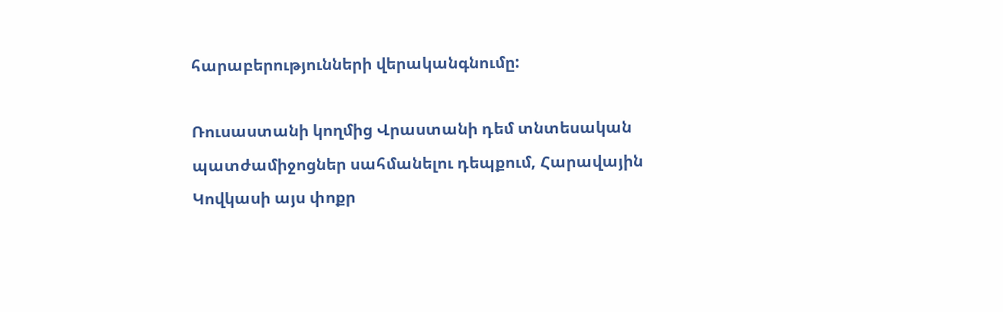հարաբերությունների վերականգնումը:

Ռուսաստանի կողմից Վրաստանի դեմ տնտեսական պատժամիջոցներ սահմանելու դեպքում, Հարավային Կովկասի այս փոքր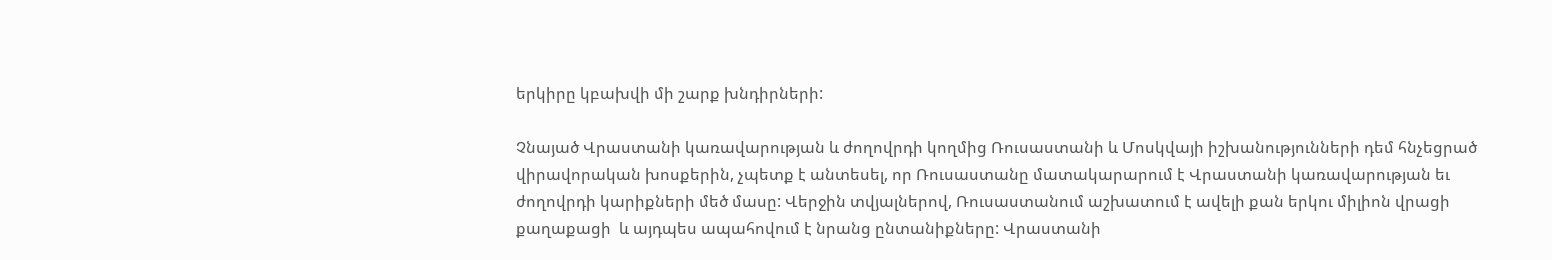երկիրը կբախվի մի շարք խնդիրների:

Չնայած Վրաստանի կառավարության և ժողովրդի կողմից Ռուսաստանի և Մոսկվայի իշխանությունների դեմ հնչեցրած վիրավորական խոսքերին, չպետք է անտեսել, որ Ռուսաստանը մատակարարում է Վրաստանի կառավարության եւ ժողովրդի կարիքների մեծ մասը: Վերջին տվյալներով, Ռուսաստանում աշխատում է ավելի քան երկու միլիոն վրացի քաղաքացի  և այդպես ապահովում է նրանց ընտանիքները: Վրաստանի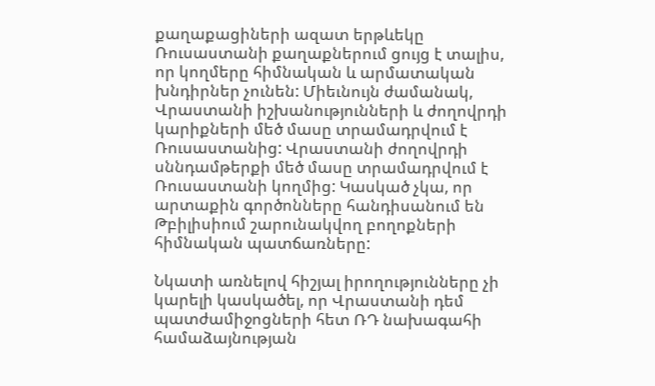քաղաքացիների ազատ երթևեկը Ռուսաստանի քաղաքներում ցույց է տալիս, որ կողմերը հիմնական և արմատական խնդիրներ չունեն: Միեւնույն ժամանակ, Վրաստանի իշխանությունների և ժողովրդի կարիքների մեծ մասը տրամադրվում է Ռուսաստանից: Վրաստանի ժողովրդի սննդամթերքի մեծ մասը տրամադրվում է Ռուսաստանի կողմից: Կասկած չկա, որ արտաքին գործոնները հանդիսանում են Թբիլիսիում շարունակվող բողոքների հիմնական պատճառները:

Նկատի առնելով հիշյալ իրողությունները չի կարելի կասկածել, որ Վրաստանի դեմ պատժամիջոցների հետ ՌԴ նախագահի համաձայնության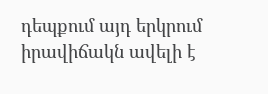դեպքում այդ երկրում իրավիճակն ավելի է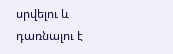սրվելու և դառնալու է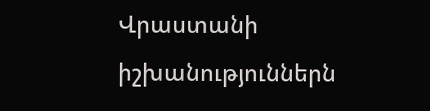Վրաստանի իշխանություններն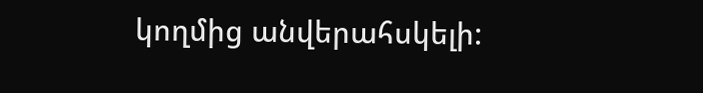կողմից անվերահսկելի: